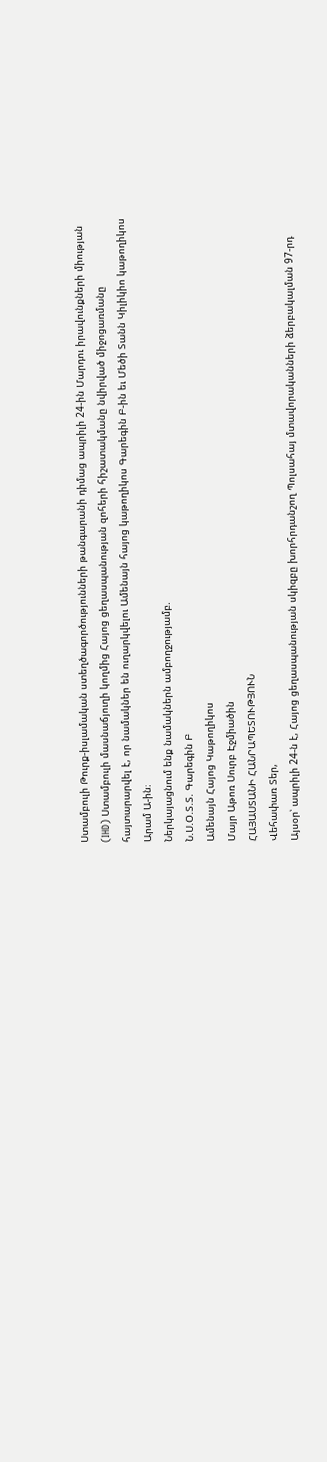Ստամբուլի Թուրք-իսլամական ստեղծագործությունների թանգարանի դիմաց ապրիլի 24-ին Մարդու իրավունքների միության (IHD) Ստամբուլի մասնաճյուղի կողմից Հայոց ցեղասպանության զոհերի հիշատակմանը նվիրված միջոցառմանը հայտարարվել է, որ նամակներ են ուղարկվելու Ամենայն հայոց կաթողիկոս Գարեգին Բ-ին եւ Մեծի Տանն Կիլիկիո կաթողիկոս Արամ Ա-ին։
Ներկայացնում ենք նամակներն ամբողջությամբ.
Ն.Ս.Օ.Տ.Տ. Գարեգին Բ
Ամենայն Հայոց Կաթողիկոս
Մայր Աթոռ Սուրբ Էջմիածին
ՀԱՅԱՍՏԱՆԻ ՀԱՆՐԱՊԵՏՈՒԹՅՈՒՆ
Վեհափառ Տեր,
Այսօր՝ ապրիլի 24-ն է, Հայոց ցեղասպանության սկիզբը խորհրդանշող Պոլսահայ մտավորականների ձերբակալման 97-րդ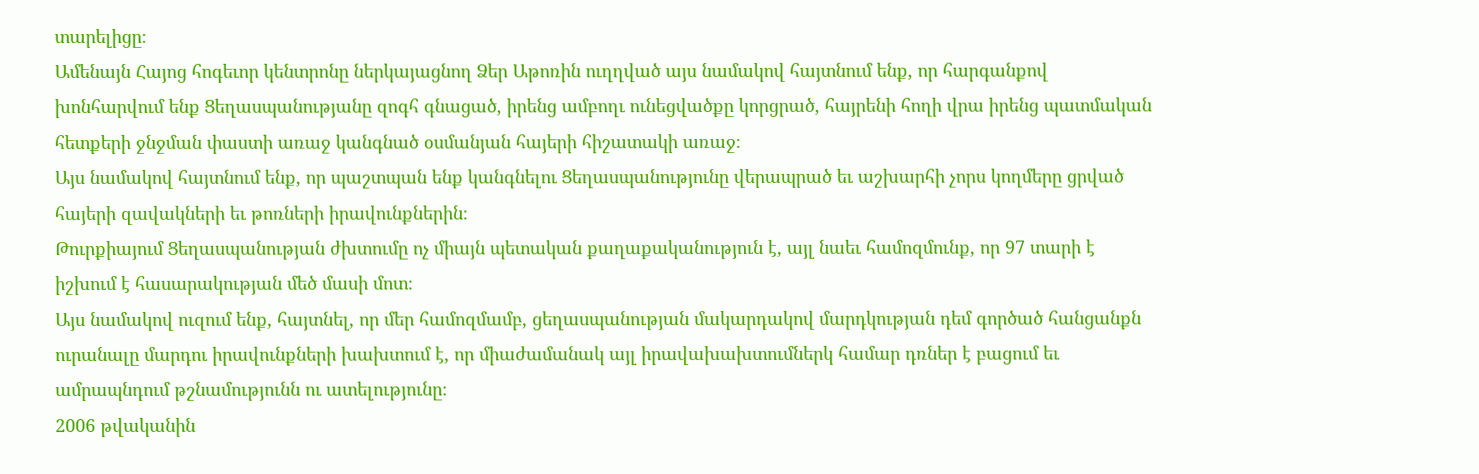տարելիցը։
Ամենայն Հայոց հոգեւոր կենտրոնը ներկայացնող Ձեր Աթոռին ուղղված այս նամակով հայտնում ենք, որ հարգանքով խոնհարվում ենք Ցեղասպանությանը զոգհ գնացած, իրենց ամբողւ ունեցվածքը կորցրած, հայրենի հողի վրա իրենց պատմական հետքերի ջնջման փաստի առաջ կանգնած օսմանյան հայերի հիշատակի առաջ։
Այս նամակով հայտնում ենք, որ պաշտպան ենք կանգնելու Ցեղասպանությունը վերապրած եւ աշխարհի չորս կողմերը ցրված հայերի զավակների եւ թոռների իրավունքներին։
Թուրքիայում Ցեղասպանության ժխտումը ոչ միայն պետական քաղաքականություն է, այլ նաեւ համոզմունք, որ 97 տարի է իշխում է հասարակության մեծ մասի մոտ։
Այս նամակով ուզում ենք, հայտնել, որ մեր համոզմամբ, ցեղասպանության մակարդակով մարդկության դեմ գործած հանցանքն ուրանալը մարդու իրավունքների խախտում է, որ միաժամանակ այլ իրավախախտումներկ համար դռներ է բացում եւ ամրապնդում թշնամությունն ու ատելությունը։
2006 թվականին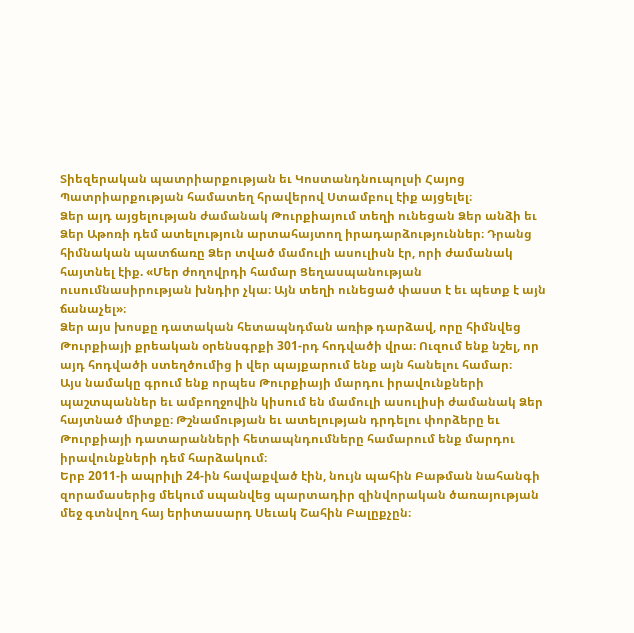Տիեզերական պատրիարքության եւ Կոստանդնուպոլսի Հայոց Պատրիարքության համատեղ հրավերով Ստամբուլ էիք այցելել։
Ձեր այդ այցելության ժամանակ Թուրքիայում տեղի ունեցան Ձեր անձի եւ Ձեր Աթոռի դեմ ատելություն արտահայտող իրադարձություններ։ Դրանց հիմնական պատճառը Ձեր տված մամուլի ասուլիսն էր, որի ժամանակ հայտնել էիք. «Մեր ժողովրդի համար Ցեղասպանության ուսումնասիրության խնդիր չկա։ Այն տեղի ունեցած փաստ է եւ պետք է այն ճանաչել»։
Ձեր այս խոսքը դատական հետապնդման առիթ դարձավ, որը հիմնվեց Թուրքիայի քրեական օրենսգրքի 301-րդ հոդվածի վրա։ Ուզում ենք նշել, որ այդ հոդվածի ստեղծումից ի վեր պայքարում ենք այն հանելու համար։
Այս նամակը գրում ենք որպես Թուրքիայի մարդու իրավունքների պաշտպաններ եւ ամբողջովին կիսում են մամուլի ասուլիսի ժամանակ Ձեր հայտնած միտքը։ Թշնամության եւ ատելության դրդելու փորձերը եւ Թուրքիայի դատարանների հետապնդումները համարում ենք մարդու իրավունքների դեմ հարձակում։
Երբ 2011-ի ապրիլի 24-ին հավաքված էին, նույն պահին Բաթման նահանգի զորամասերից մեկում սպանվեց պարտադիր զինվորական ծառայության մեջ գտնվող հայ երիտասարդ Սեւակ Շահին Բալըքչըն։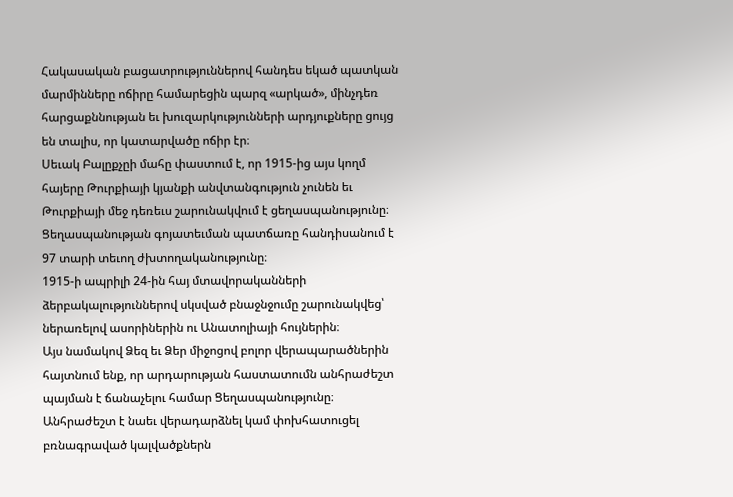Հակասական բացատրություններով հանդես եկած պատկան մարմինները ոճիրը համարեցին պարզ «արկած», մինչդեռ հարցաքննության եւ խուզարկությունների արդյուքները ցույց են տալիս, որ կատարվածը ոճիր էր։
Սեւակ Բալըքչըի մահը փաստում է, որ 1915-ից այս կողմ հայերը Թուրքիայի կյանքի անվտանգություն չունեն եւ Թուրքիայի մեջ դեռեւս շարունակվում է ցեղասպանությունը։ Ցեղասպանության գոյատեւման պատճառը հանդիսանում է 97 տարի տեւող ժխտողականությունը։
1915-ի ապրիլի 24-ին հայ մտավորականների ձերբակալություններով սկսված բնաջնջումը շարունակվեց՝ ներառելով ասորիներին ու Անատոլիայի հույներին։
Այս նամակով Ձեզ եւ Ձեր միջոցով բոլոր վերապարածներին հայտնում ենք, որ արդարության հաստատումն անհրաժեշտ պայման է ճանաչելու համար Ցեղասպանությունը։
Անհրաժեշտ է նաեւ վերադարձնել կամ փոխհատուցել բռնագրաված կալվածքներն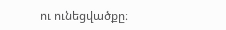ու ունեցվածքը։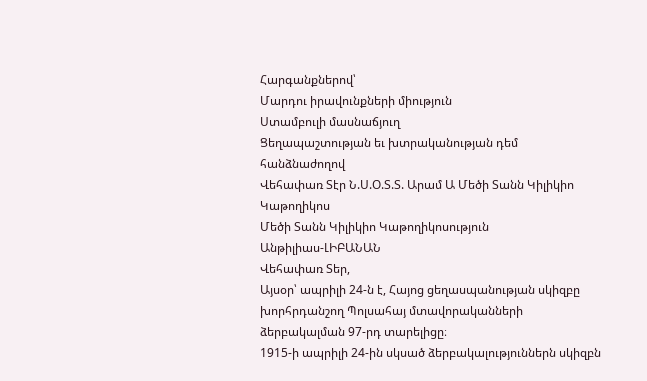Հարգանքներով՝
Մարդու իրավունքների միություն
Ստամբուլի մասնաճյուղ
Ցեղապաշտության եւ խտրականության դեմ հանձնաժողով
Վեհափառ Տէր Ն.Ս.Օ.Տ.Տ. Արամ Ա Մեծի Տանն Կիլիկիո Կաթողիկոս
Մեծի Տանն Կիլիկիո Կաթողիկոսություն
Անթիլիաս-ԼԻԲԱՆԱՆ
Վեհափառ Տեր,
Այսօր՝ ապրիլի 24-ն է, Հայոց ցեղասպանության սկիզբը խորհրդանշող Պոլսահայ մտավորականների ձերբակալման 97-րդ տարելիցը։
1915-ի ապրիլի 24-ին սկսած ձերբակալություններն սկիզբն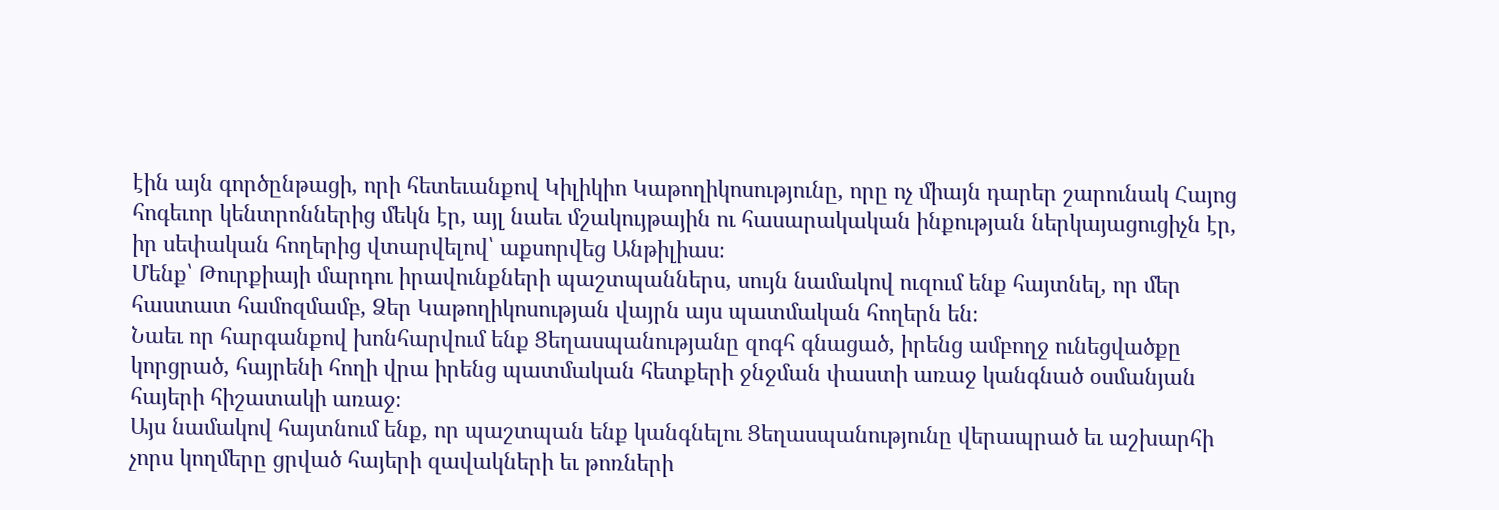էին այն գործընթացի, որի հետեւանքով Կիլիկիո Կաթողիկոսությունը, որը ոչ միայն դարեր շարունակ Հայոց հոգեւոր կենտրոններից մեկն էր, այլ նաեւ մշակույթային ու հասարակական ինքության ներկայացուցիչն էր, իր սեփական հողերից վտարվելով՝ աքսորվեց Անթիլիաս։
Մենք՝ Թուրքիայի մարդու իրավունքների պաշտպաններս, սույն նամակով ուզում ենք հայտնել, որ մեր հաստատ համոզմամբ, Ձեր Կաթողիկոսության վայրն այս պատմական հողերն են։
Նաեւ որ հարգանքով խոնհարվում ենք Ցեղասպանությանը զոգհ գնացած, իրենց ամբողջ ունեցվածքը կորցրած, հայրենի հողի վրա իրենց պատմական հետքերի ջնջման փաստի առաջ կանգնած օսմանյան հայերի հիշատակի առաջ։
Այս նամակով հայտնում ենք, որ պաշտպան ենք կանգնելու Ցեղասպանությունը վերապրած եւ աշխարհի չորս կողմերը ցրված հայերի զավակների եւ թոռների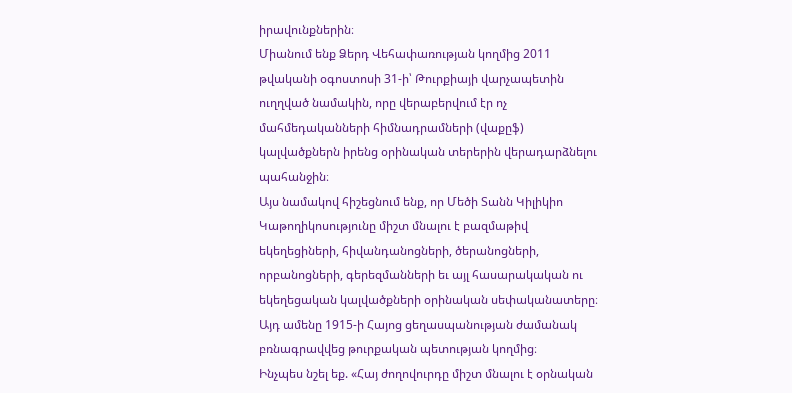իրավունքներին։
Միանում ենք Ձերդ Վեհափառության կողմից 2011 թվականի օգոստոսի 31-ի՝ Թուրքիայի վարչապետին ուղղված նամակին, որը վերաբերվում էր ոչ մահմեդականների հիմնադրամների (վաքըֆ) կալվածքներն իրենց օրինական տերերին վերադարձնելու պահանջին։
Այս նամակով հիշեցնում ենք, որ Մեծի Տանն Կիլիկիո Կաթողիկոսությունը միշտ մնալու է բազմաթիվ եկեղեցիների, հիվանդանոցների, ծերանոցների, որբանոցների, գերեզմանների եւ այլ հասարակական ու եկեղեցական կալվածքների օրինական սեփականատերը։ Այդ ամենը 1915-ի Հայոց ցեղասպանության ժամանակ բռնագրավվեց թուրքական պետության կողմից։
Ինչպես նշել եք. «Հայ ժողովուրդը միշտ մնալու է օրնական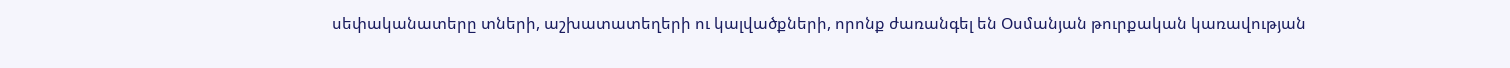սեփականատերը տների, աշխատատեղերի ու կալվածքների, որոնք ժառանգել են Օսմանյան թուրքական կառավության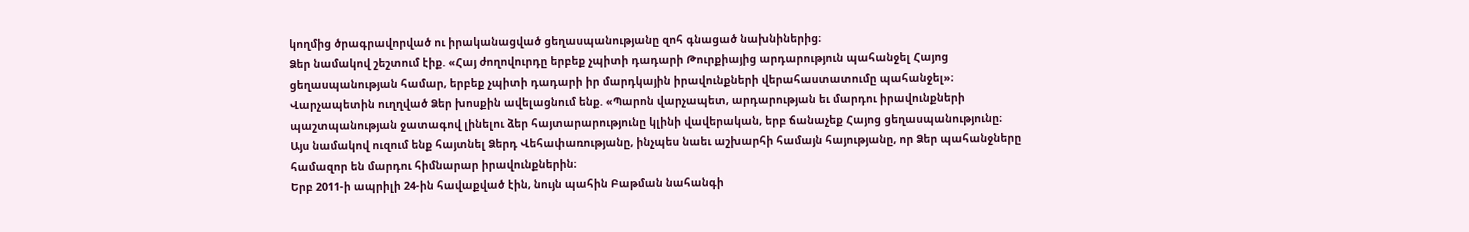կողմից ծրագրավորված ու իրականացված ցեղասպանությանը զոհ գնացած նախնիներից։
Ձեր նամակով շեշտում էիք. «Հայ ժողովուրդը երբեք չպիտի դադարի Թուրքիայից արդարություն պահանջել Հայոց ցեղասպանության համար, երբեք չպիտի դադարի իր մարդկային իրավունքների վերահաստատումը պահանջել»։
Վարչապետին ուղղված Ձեր խոսքին ավելացնում ենք. «Պարոն վարչապետ, արդարության եւ մարդու իրավունքների պաշտպանության ջատագով լինելու ձեր հայտարարությունը կլինի վավերական, երբ ճանաչեք Հայոց ցեղասպանությունը։
Այս նամակով ուզում ենք հայտնել Ձերդ Վեհափառությանը, ինչպես նաեւ աշխարհի համայն հայությանը, որ Ձեր պահանջները համազոր են մարդու հիմնարար իրավունքներին։
Երբ 2011-ի ապրիլի 24-ին հավաքված էին, նույն պահին Բաթման նահանգի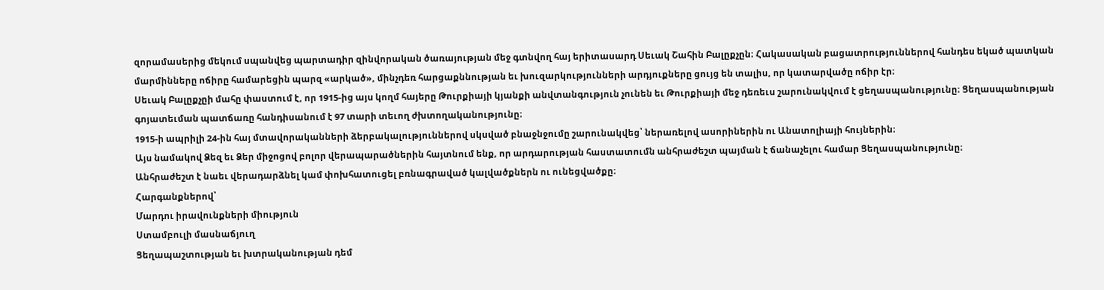զորամասերից մեկում սպանվեց պարտադիր զինվորական ծառայության մեջ գտնվող հայ երիտասարդ Սեւակ Շահին Բալըքչըն։ Հակասական բացատրություններով հանդես եկած պատկան մարմինները ոճիրը համարեցին պարզ «արկած», մինչդեռ հարցաքննության եւ խուզարկությունների արդյուքները ցույց են տալիս, որ կատարվածը ոճիր էր։
Սեւակ Բալըքչըի մահը փաստում է, որ 1915-ից այս կողմ հայերը Թուրքիայի կյանքի անվտանգություն չունեն եւ Թուրքիայի մեջ դեռեւս շարունակվում է ցեղասպանությունը։ Ցեղասպանության գոյատեւման պատճառը հանդիսանում է 97 տարի տեւող ժխտողականությունը։
1915-ի ապրիլի 24-ին հայ մտավորականների ձերբակալություններով սկսված բնաջնջումը շարունակվեց՝ ներառելով ասորիներին ու Անատոլիայի հույներին։
Այս նամակով Ձեզ եւ Ձեր միջոցով բոլոր վերապարածներին հայտնում ենք, որ արդարության հաստատումն անհրաժեշտ պայման է ճանաչելու համար Ցեղասպանությունը։
Անհրաժեշտ է նաեւ վերադարձնել կամ փոխհատուցել բռնագրաված կալվածքներն ու ունեցվածքը։
Հարգանքներով՝
Մարդու իրավունքների միություն
Ստամբուլի մասնաճյուղ
Ցեղապաշտության եւ խտրականության դեմ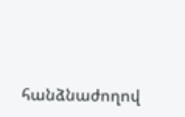հանձնաժողով